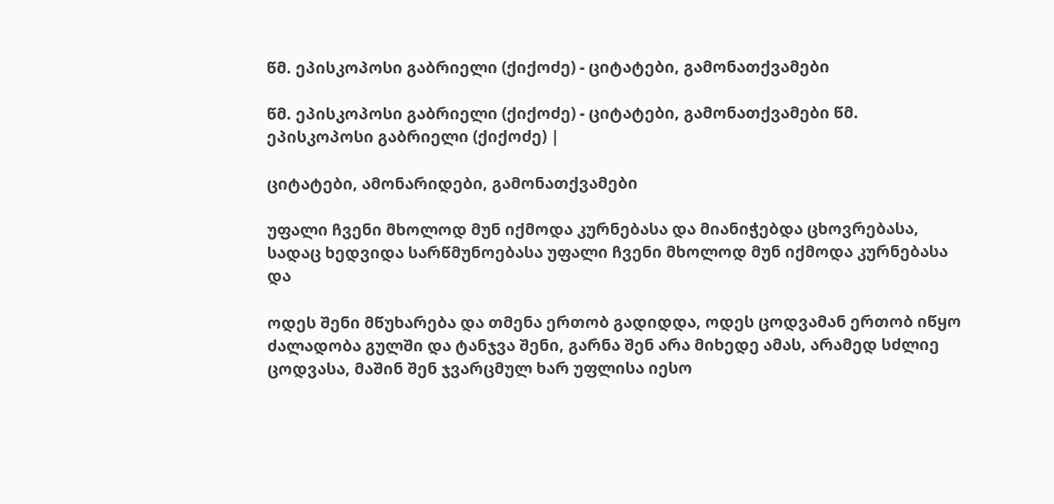წმ. ეპისკოპოსი გაბრიელი (ქიქოძე) - ციტატები, გამონათქვამები

წმ. ეპისკოპოსი გაბრიელი (ქიქოძე) - ციტატები, გამონათქვამები წმ. ეპისკოპოსი გაბრიელი (ქიქოძე) |

ციტატები, ამონარიდები, გამონათქვამები

უფალი ჩვენი მხოლოდ მუნ იქმოდა კურნებასა და მიანიჭებდა ცხოვრებასა, სადაც ხედვიდა სარწმუნოებასა უფალი ჩვენი მხოლოდ მუნ იქმოდა კურნებასა და

ოდეს შენი მწუხარება და თმენა ერთობ გადიდდა, ოდეს ცოდვამან ერთობ იწყო ძალადობა გულში და ტანჯვა შენი, გარნა შენ არა მიხედე ამას, არამედ სძლიე ცოდვასა, მაშინ შენ ჯვარცმულ ხარ უფლისა იესო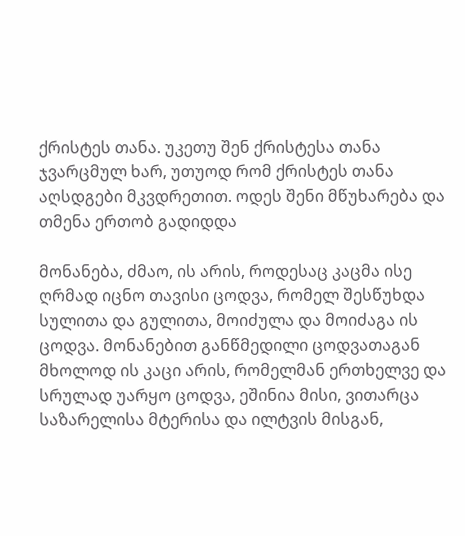ქრისტეს თანა. უკეთუ შენ ქრისტესა თანა ჯვარცმულ ხარ, უთუოდ რომ ქრისტეს თანა აღსდგები მკვდრეთით. ოდეს შენი მწუხარება და თმენა ერთობ გადიდდა

მონანება, ძმაო, ის არის, როდესაც კაცმა ისე ღრმად იცნო თავისი ცოდვა, რომელ შესწუხდა სულითა და გულითა, მოიძულა და მოიძაგა ის ცოდვა. მონანებით განწმედილი ცოდვათაგან მხოლოდ ის კაცი არის, რომელმან ერთხელვე და სრულად უარყო ცოდვა, ეშინია მისი, ვითარცა საზარელისა მტერისა და ილტვის მისგან,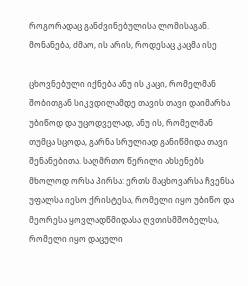როგორადაც განძვინებულისა ლომისაგან. მონანება, ძმაო, ის არის, როდესაც კაცმა ისე

ცხოვნებული იქნება ანუ ის კაცი, რომელმან შობითგან სიკვდილამდე თავის თავი დაიმარხა უბიწოდ და უცოდველად, ანუ ის, რომელმან თუმცა სცოდა, გარნა სრულიად განიწმიდა თავი შენანებითა. საღმრთო წერილი ახსენებს მხოლოდ ორსა პირსა: ერთს მაცხოვარსა ჩვენსა უფალსა იესო ქრისტესა, რომელი იყო უბიწო და მეორესა ყოვლადწმიდასა ღვთისმშობელსა, რომელი იყო დაცული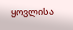ყოვლისა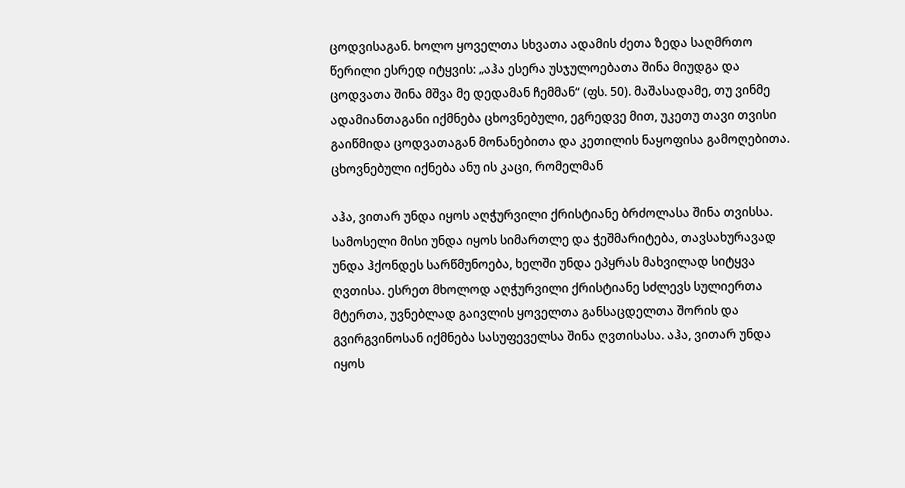ცოდვისაგან. ხოლო ყოველთა სხვათა ადამის ძეთა ზედა საღმრთო წერილი ესრედ იტყვის: „აჰა ესერა უსჯულოებათა შინა მიუდგა და ცოდვათა შინა მშვა მე დედამან ჩემმან“ (ფს. 50). მაშასადამე, თუ ვინმე ადამიანთაგანი იქმნება ცხოვნებული, ეგრედვე მით, უკეთუ თავი თვისი გაიწმიდა ცოდვათაგან მონანებითა და კეთილის ნაყოფისა გამოღებითა. ცხოვნებული იქნება ანუ ის კაცი, რომელმან

აჰა, ვითარ უნდა იყოს აღჭურვილი ქრისტიანე ბრძოლასა შინა თვისსა. სამოსელი მისი უნდა იყოს სიმართლე და ჭეშმარიტება, თავსახურავად უნდა ჰქონდეს სარწმუნოება, ხელში უნდა ეპყრას მახვილად სიტყვა ღვთისა. ესრეთ მხოლოდ აღჭურვილი ქრისტიანე სძლევს სულიერთა მტერთა, უვნებლად გაივლის ყოველთა განსაცდელთა შორის და გვირგვინოსან იქმნება სასუფეველსა შინა ღვთისასა. აჰა, ვითარ უნდა იყოს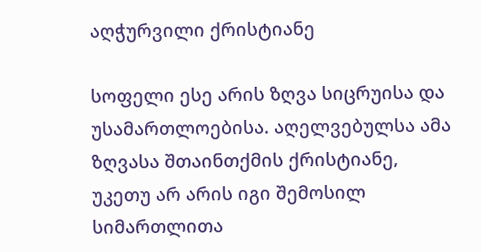აღჭურვილი ქრისტიანე

სოფელი ესე არის ზღვა სიცრუისა და უსამართლოებისა. აღელვებულსა ამა ზღვასა შთაინთქმის ქრისტიანე, უკეთუ არ არის იგი შემოსილ სიმართლითა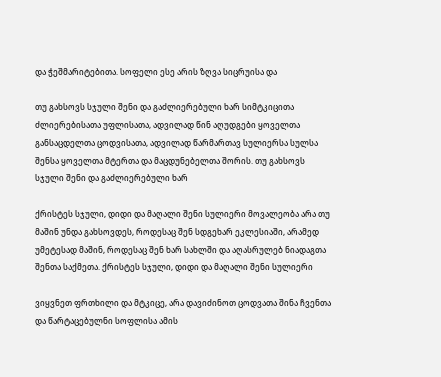და ჭეშმარიტებითა. სოფელი ესე არის ზღვა სიცრუისა და

თუ გახსოვს სჯული შენი და გაძლიერებული ხარ სიმტკიცითა ძლიერებისათა უფლისათა, ადვილად წინ აღუდგები ყოველთა განსაცდელთა ცოდვისათა, ადვილად წარმართავ სულიერსა სულსა შენსა ყოველთა მტერთა და მაცდუნებელთა შორის. თუ გახსოვს სჯული შენი და გაძლიერებული ხარ

ქრისტეს სჯული, დიდი და მაღალი შენი სულიერი მოვალეობა არა თუ მაშინ უნდა გახსოვდეს, როდესაც შენ სდგეხარ ეკლესიაში, არამედ უმეტესად მაშინ, როდესაც შენ ხარ სახლში და აღასრულებ ნიადაგთა შენთა საქმეთა. ქრისტეს სჯული, დიდი და მაღალი შენი სულიერი

ვიყვნეთ ფრთხილი და მტკიცე, არა დავიძინოთ ცოდვათა შინა ჩვენთა და წარტაცებულნი სოფლისა ამის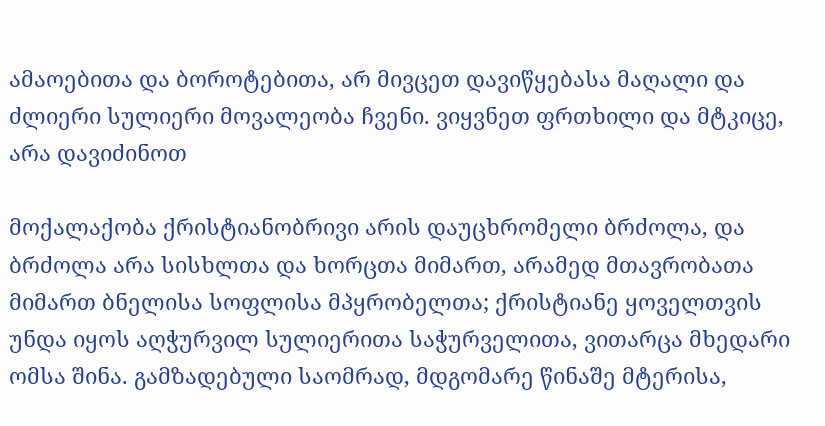ამაოებითა და ბოროტებითა, არ მივცეთ დავიწყებასა მაღალი და ძლიერი სულიერი მოვალეობა ჩვენი. ვიყვნეთ ფრთხილი და მტკიცე, არა დავიძინოთ

მოქალაქობა ქრისტიანობრივი არის დაუცხრომელი ბრძოლა, და ბრძოლა არა სისხლთა და ხორცთა მიმართ, არამედ მთავრობათა მიმართ ბნელისა სოფლისა მპყრობელთა; ქრისტიანე ყოველთვის უნდა იყოს აღჭურვილ სულიერითა საჭურველითა, ვითარცა მხედარი ომსა შინა. გამზადებული საომრად, მდგომარე წინაშე მტერისა,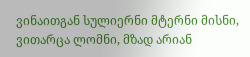ვინაითგან სულიერნი მტერნი მისნი, ვითარცა ლომნი, მზად არიან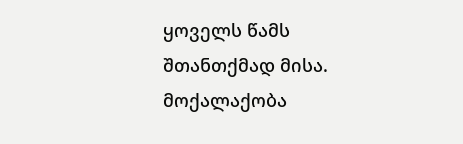ყოველს წამს შთანთქმად მისა. მოქალაქობა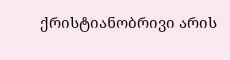ქრისტიანობრივი არის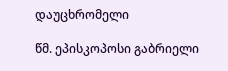დაუცხრომელი

წმ. ეპისკოპოსი გაბრიელი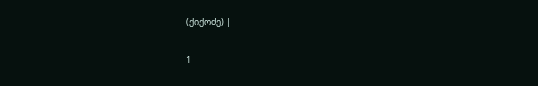(ქიქოძე) |

1